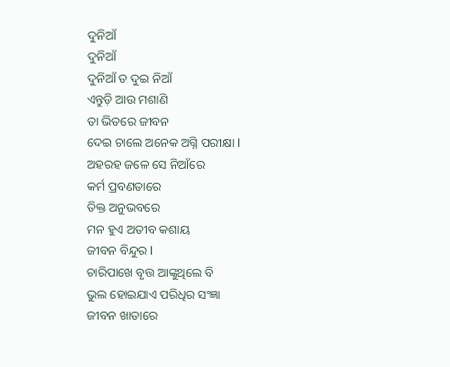ଦୁନିଆଁ
ଦୁନିଆଁ
ଦୁନିଆଁ ତ ଦୁଇ ନିଆଁ
ଏନ୍ତୁଡ଼ି ଆଉ ମଶାଣି
ତା ଭିତରେ ଜୀବନ
ଦେଇ ଚାଲେ ଅନେକ ଅଗ୍ନି ପରୀକ୍ଷା l
ଅହରହ ଜଳେ ସେ ନିଆଁରେ
କର୍ମ ପ୍ରବଣତାରେ
ତିକ୍ତ ଅନୁଭବରେ
ମନ ହୁଏ ଅତୀବ କଶାୟ
ଜୀବନ ବିନ୍ଦୁର l
ଚାରିପାଖେ ବୃତ୍ତ ଆଙ୍କୁଥିଲେ ବି
ଭୁଲ ହୋଇଯାଏ ପରିଧିର ସଂଜ୍ଞା
ଜୀବନ ଖାତାରେ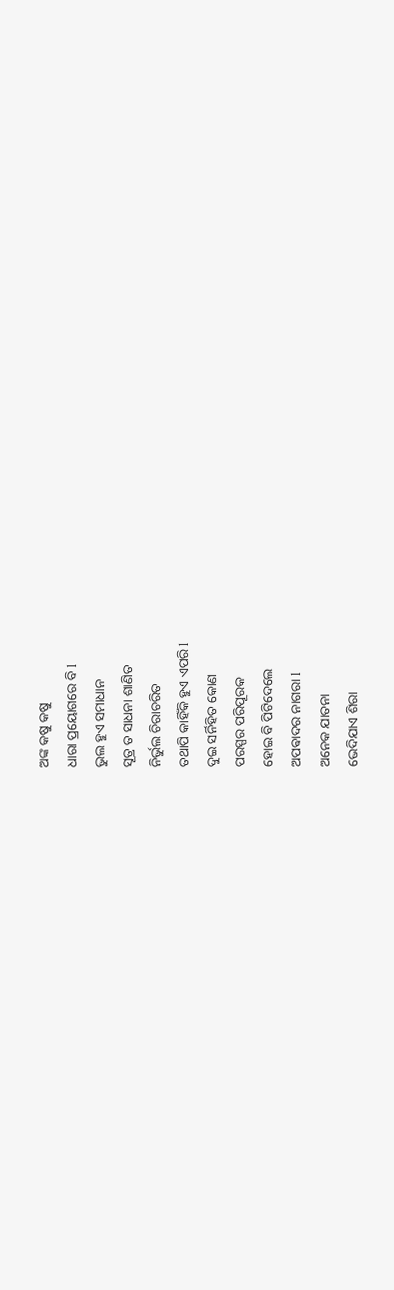ଅଙ୍କ କଷୁ କଷୁ
ଧାରା ପ୍ରୟୋଗରେ ବି l
ଭୁଲ ହୁଏ ସମାଧାନ
ସୂତ୍ର ତ ସାଧନା ଶାଣିତ
ନିର୍ଭୁଲ ଚିରାଚରିତ
ତଥାପି କାହିଁକି ହୁଏ ଏପରି l
ଦୁଇ ସର୍ନିହିତ କୋଣ
ପରସ୍ପର ପରିପୂରକ
ହୋଇ ବି ପିଟିଦେଲେ
ଅପଵାଦର ନାଗରା l
ଅନେକ ଯାତନା
ଭେଦିଯାଏ ଶିରା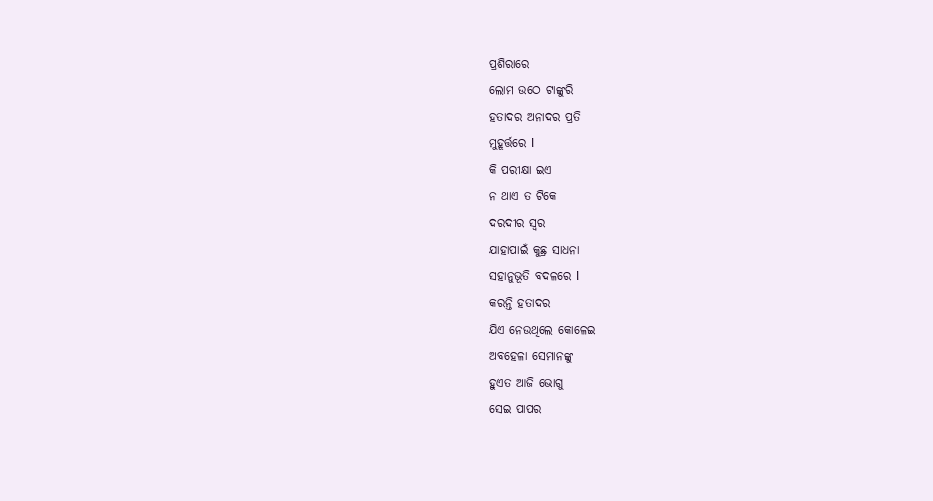ପ୍ରଶିରାରେ
ଲୋମ ଉଠେ ଟାଙ୍କୁରି
ହତାଦର ଅନାଦର ପ୍ରତି
ମୁହୂର୍ତ୍ତରେ l
କି ପରୀକ୍ଷା ଇଏ
ନ ଥାଏ ତ ଟିକେ
ଦରଦୀର ସ୍ୱର
ଯାହାପାଇଁ କୁଛ୍ର ସାଧନା
ସହାନୁଭୂତି ବଦଳରେ l
କରନ୍ତି ହତାଦର
ଯିଏ ନେଉଥିଲେ କୋଳେଇ
ଅବହେଳା ସେମାନଙ୍କୁ
ହୁଏତ ଆଜି ଭୋଗୁ
ସେଇ ପାପର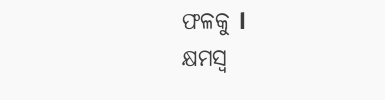ଫଳକୁ l
କ୍ଷମସ୍ବ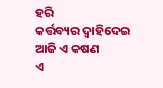ହରି
କର୍ତ୍ତବ୍ୟର ଦ୍ୱାହିଦେଇ
ଆଜି ଏ କଷଣ
ଏ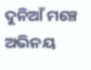ଦୁନିଆଁ ମଞ୍ଚେ ଅଭିନୟ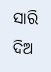ସାରି
ଦିଅ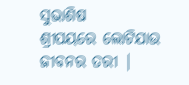ସୁଭାଶିଷ
ଶ୍ରୀପୟରେ ଲୋଟିଯାଉ
ଜୀବନର ତରୀ |